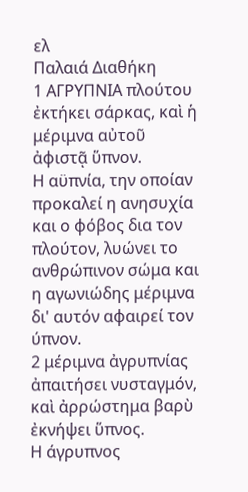ελ
Παλαιά Διαθήκη
1 ΑΓΡΥΠΝΙΑ πλούτου ἐκτήκει σάρκας, καὶ ἡ μέριμνα αὐτοῦ ἀφιστᾷ ὕπνον.
Η αϋπνία, την οποίαν προκαλεί η ανησυχία και ο φόβος δια τον πλούτον, λυώνει το ανθρώπινον σώμα και η αγωνιώδης μέριμνα δι' αυτόν αφαιρεί τον ύπνον.
2 μέριμνα ἀγρυπνίας ἀπαιτήσει νυσταγμόν, καὶ ἀρρώστημα βαρὺ ἐκνήψει ὕπνος.
Η άγρυπνος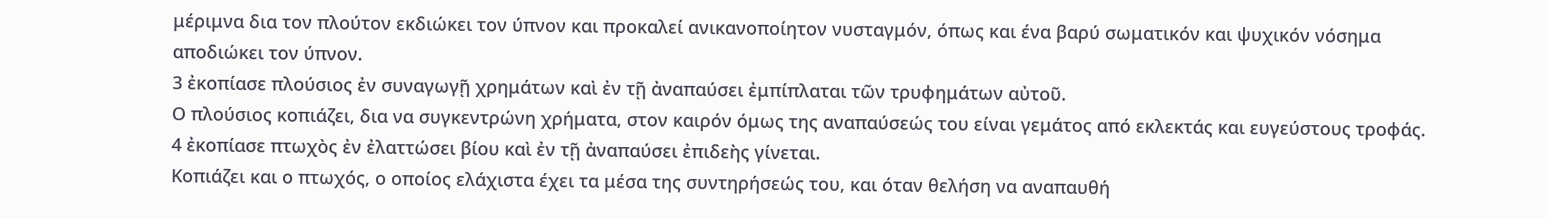μέριμνα δια τον πλούτον εκδιώκει τον ύπνον και προκαλεί ανικανοποίητον νυσταγμόν, όπως και ένα βαρύ σωματικόν και ψυχικόν νόσημα αποδιώκει τον ύπνον.
3 ἐκοπίασε πλούσιος ἐν συναγωγῇ χρημάτων καὶ ἐν τῇ ἀναπαύσει ἐμπίπλαται τῶν τρυφημάτων αὐτοῦ.
Ο πλούσιος κοπιάζει, δια να συγκεντρώνη χρήματα, στον καιρόν όμως της αναπαύσεώς του είναι γεμάτος από εκλεκτάς και ευγεύστους τροφάς.
4 ἐκοπίασε πτωχὸς ἐν ἐλαττώσει βίου καὶ ἐν τῇ ἀναπαύσει ἐπιδεὴς γίνεται.
Κοπιάζει και ο πτωχός, ο οποίος ελάχιστα έχει τα μέσα της συντηρήσεώς του, και όταν θελήση να αναπαυθή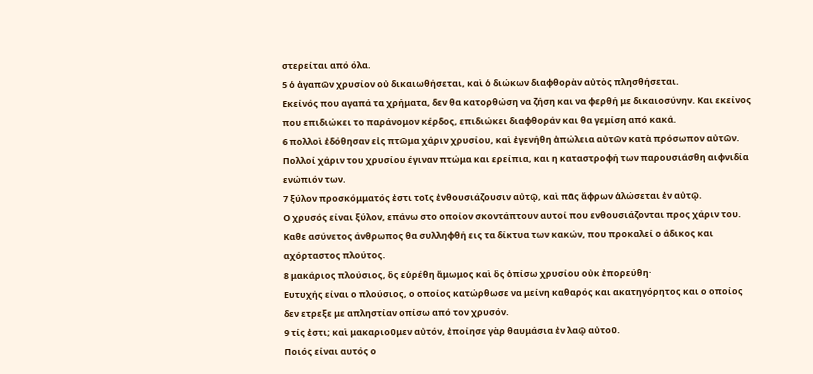στερείται από όλα.
5 ὁ ἀγαπῶν χρυσίον οὐ δικαιωθήσεται, καὶ ὁ διώκων διαφθορὰν αὐτὸς πλησθήσεται.
Εκείνός που αγαπά τα χρήματα, δεν θα κατορθώση να ζήση και να φερθή με δικαιοσύνην. Και εκείνος που επιδιώκει το παράνομον κέρδος, επιδιώκει διαφθοράν και θα γεμίση από κακά.
6 πολλοὶ ἐδόθησαν εἰς πτῶμα χάριν χρυσίου, καὶ ἐγενήθη ἀπώλεια αὐτῶν κατὰ πρόσωπον αὐτῶν.
Πολλοί χάριν του χρυσίου έγιναν πτώμα και ερείπια, και η καταστροφή των παρουσιάσθη αιφνιδία ενώπιόν των.
7 ξύλον προσκόμματός ἐστι τοῖς ἐνθουσιάζουσιν αὐτῷ, καὶ πᾶς ἄφρων ἁλώσεται ἐν αὐτῷ.
Ο χρυσός είναι ξύλον, επάνω στο οποίον σκοντάπτουν αυτοί που ενθουσιάζονται προς χάριν του. Καθε ασύνετος άνθρωπος θα συλληφθή εις τα δίκτυα των κακών, που προκαλεί ο άδικος και αχόρταστος πλούτος.
8 μακάριος πλούσιος, ὃς εὑρέθη ἄμωμος καὶ ὃς ὀπίσω χρυσίου οὐκ ἐπορεύθη·
Ευτυχής είναι ο πλούσιος, ο οποίος κατώρθωσε να μείνη καθαρός και ακατηγόρητος και ο οποίος δεν ετρεξε με απληστίαν οπίσω από τον χρυσόν.
9 τίς ἐστι; καὶ μακαριοῦμεν αὐτόν, ἐποίησε γὰρ θαυμάσια ἐν λαῷ αὐτοῦ.
Ποιός είναι αυτός ο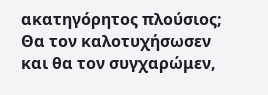ακατηγόρητος πλούσιος; Θα τον καλοτυχήσωσεν και θα τον συγχαρώμεν,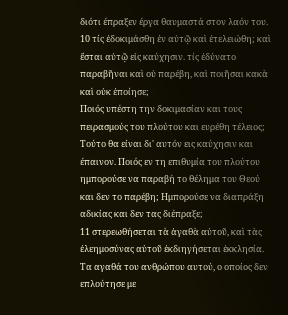διότι έπραξεν έργα θαυμαστά στον λαόν του.
10 τίς ἐδοκιμάσθη ἐν αὐτῷ καὶ ἐτελειώθη; καὶ ἔσται αὐτῷ εἰς καύχησιν. τίς ἐδύνατο παραβῆναι καὶ οὐ παρέβη, καὶ ποιῆσαι κακὰ καὶ οὐκ ἐποίησε;
Ποιός υπέστη την δοκιμασίαν και τους πειρασμούς του πλούτου και ευρέθη τέλειος; Τούτο θα είναι δι' αυτόν εις καύχησιν και έπαινον. Ποιός εν τη επιθυμία του πλούτου ημπορούσε να παραβή το θέλημα του Θεού και δεν το παρέβη; Ημπορούσε να διαπράξη αδικίας και δεν τας διέπραξε;
11 στερεωθήσεται τὰ ἀγαθὰ αὐτοῦ, καὶ τὰς ἐλεημοσύνας αὐτοῦ ἐκδιηγήσεται ἐκκλησία.
Τα αγαθά του ανθρώπου αυτού, ο οποίος δεν επλούτησε με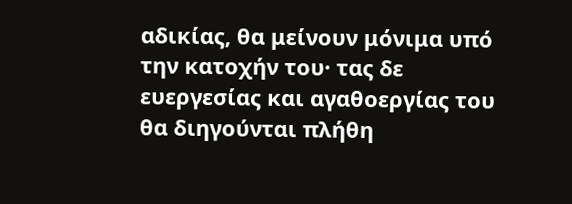αδικίας, θα μείνουν μόνιμα υπό την κατοχήν του· τας δε ευεργεσίας και αγαθοεργίας του θα διηγούνται πλήθη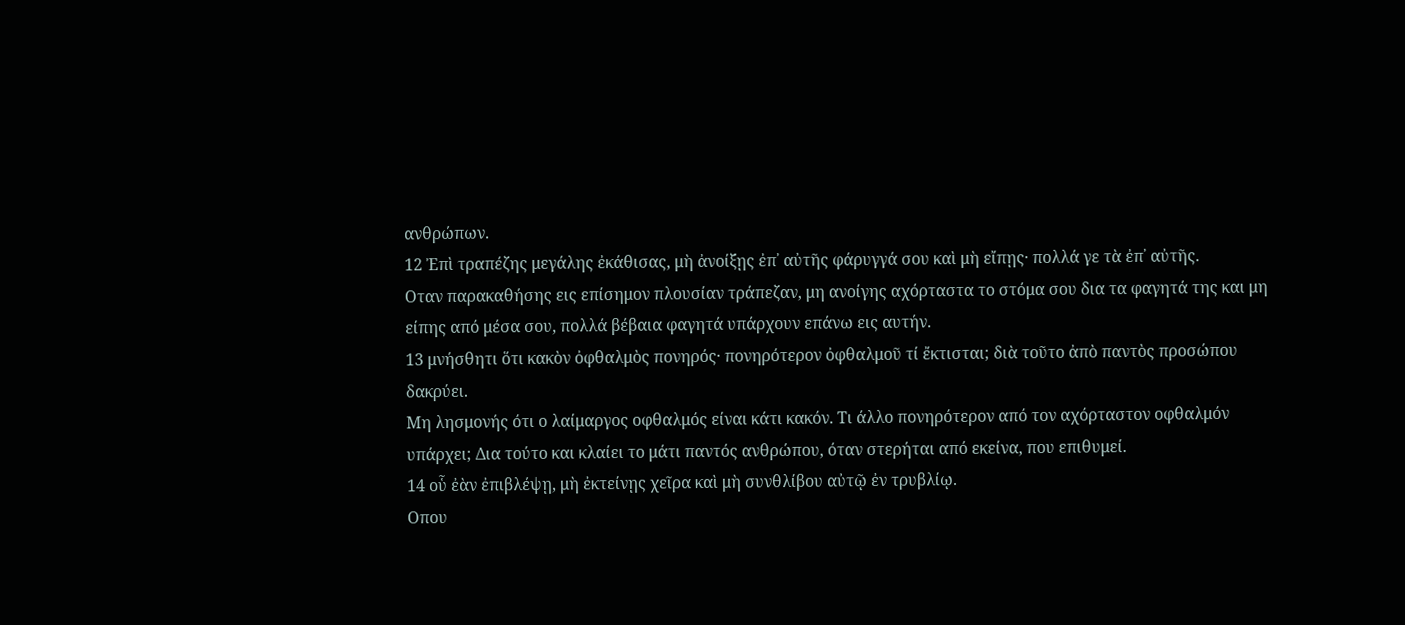ανθρώπων.
12 Ἐπὶ τραπέζης μεγάλης ἐκάθισας, μὴ ἀνοίξῃς ἐπ᾿ αὐτῆς φάρυγγά σου καὶ μὴ εἴπῃς· πολλά γε τὰ ἐπ᾿ αὐτῆς.
Οταν παρακαθήσης εις επίσημον πλουσίαν τράπεζαν, μη ανοίγης αχόρταστα το στόμα σου δια τα φαγητά της και μη είπης από μέσα σου, πολλά βέβαια φαγητά υπάρχουν επάνω εις αυτήν.
13 μνήσθητι ὅτι κακὸν ὀφθαλμὸς πονηρός· πονηρότερον ὀφθαλμοῦ τί ἔκτισται; διὰ τοῦτο ἀπὸ παντὸς προσώπου δακρύει.
Μη λησμονής ότι ο λαίμαργος οφθαλμός είναι κάτι κακόν. Τι άλλο πονηρότερον από τον αχόρταστον οφθαλμόν υπάρχει; Δια τούτο και κλαίει το μάτι παντός ανθρώπου, όταν στερήται από εκείνα, που επιθυμεί.
14 οὗ ἐὰν ἐπιβλέψῃ, μὴ ἐκτείνῃς χεῖρα καὶ μὴ συνθλίβου αὐτῷ ἐν τρυβλίῳ.
Οπου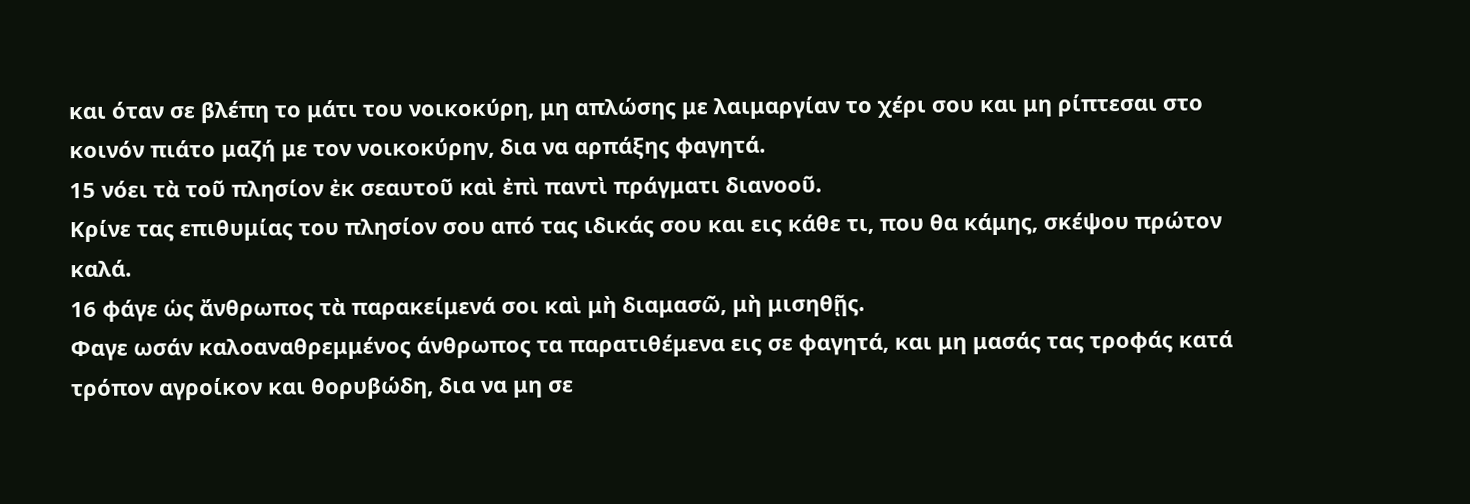και όταν σε βλέπη το μάτι του νοικοκύρη, μη απλώσης με λαιμαργίαν το χέρι σου και μη ρίπτεσαι στο κοινόν πιάτο μαζή με τον νοικοκύρην, δια να αρπάξης φαγητά.
15 νόει τὰ τοῦ πλησίον ἐκ σεαυτοῦ καὶ ἐπὶ παντὶ πράγματι διανοοῦ.
Κρίνε τας επιθυμίας του πλησίον σου από τας ιδικάς σου και εις κάθε τι, που θα κάμης, σκέψου πρώτον καλά.
16 φάγε ὡς ἄνθρωπος τὰ παρακείμενά σοι καὶ μὴ διαμασῶ, μὴ μισηθῇς.
Φαγε ωσάν καλοαναθρεμμένος άνθρωπος τα παρατιθέμενα εις σε φαγητά, και μη μασάς τας τροφάς κατά τρόπον αγροίκον και θορυβώδη, δια να μη σε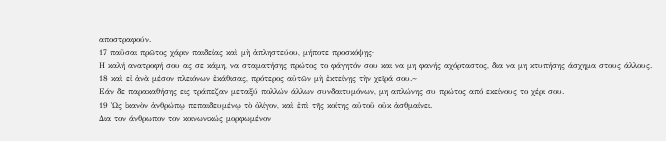αποστραφούν.
17 παῦσαι πρῶτος χάριν παιδείας καὶ μὴ ἀπληστεύου, μήποτε προσκόψῃς·
Η καλή ανατροφή σου ας σε κάμη, να σταματήσης πρώτος το φάγητόν σου και να μη φανής αχόρταστος, δια να μη κτυπήσης άσχημα στους άλλους.
18 καὶ εἰ ἀνὰ μέσον πλειόνων ἐκάθισας, πρότερος αὐτῶν μὴ ἐκτείνῃς τὴν χεῖρά σου.~
Εάν δε παρακαθήσης εις τράπεζαν μεταξύ πολλών άλλων συνδαιτυμόνων, μη απλώνης συ πρώτος από εκείνους το χέρι σου.
19 Ὡς ἱκανὸν ἀνθρώπῳ πεπαιδευμένῳ τὸ ὀλίγον, καὶ ἐπὶ τῆς κοίτης αὐτοῦ οὐκ ἀσθμαίνει.
Δια τον άνθρωπον τον κοινωνικώς μορφωμένον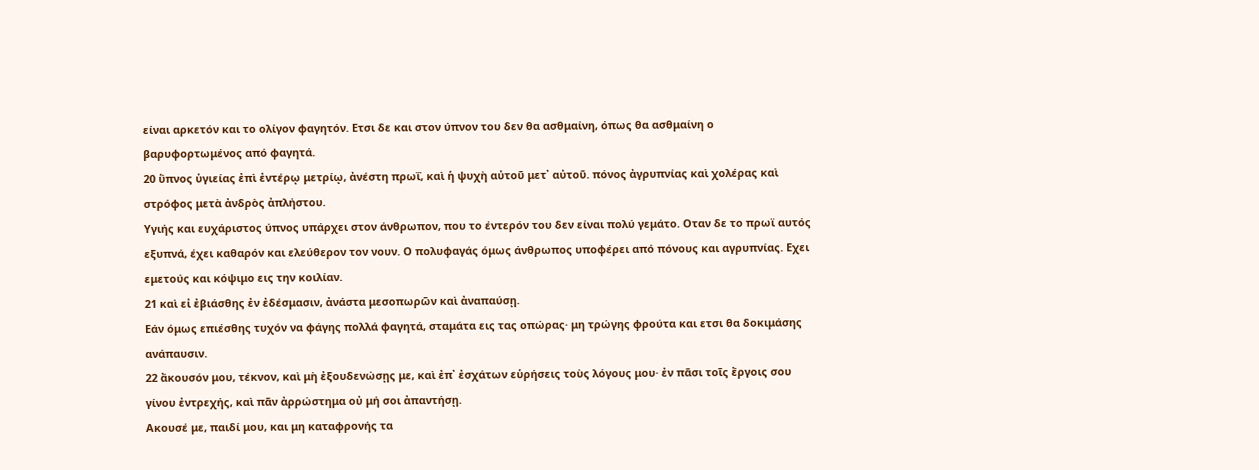είναι αρκετόν και το ολίγον φαγητόν. Ετσι δε και στον ύπνον του δεν θα ασθμαίνη, όπως θα ασθμαίνη ο βαρυφορτωμένος από φαγητά.
20 ὕπνος ὑγιείας ἐπὶ ἐντέρῳ μετρίῳ, ἀνέστη πρωΐ, καὶ ἡ ψυχὴ αὐτοῦ μετ᾿ αὐτοῦ. πόνος ἀγρυπνίας καὶ χολέρας καὶ στρόφος μετὰ ἀνδρὸς ἀπλήστου.
Υγιής και ευχάριστος ύπνος υπάρχει στον άνθρωπον, που το έντερόν του δεν είναι πολύ γεμάτο. Οταν δε το πρωϊ αυτός εξυπνά, έχει καθαρόν και ελεύθερον τον νουν. Ο πολυφαγάς όμως άνθρωπος υποφέρει από πόνους και αγρυπνίας. Εχει εμετούς και κόψιμο εις την κοιλίαν.
21 καὶ εἰ ἐβιάσθης ἐν ἐδέσμασιν, ἀνάστα μεσοπωρῶν καὶ ἀναπαύσῃ.
Εάν όμως επιέσθης τυχόν να φάγης πολλά φαγητά, σταμάτα εις τας οπώρας· μη τρώγης φρούτα και ετσι θα δοκιμάσης ανάπαυσιν.
22 ἄκουσόν μου, τέκνον, καὶ μὴ ἐξουδενώσῃς με, καὶ ἐπ᾿ ἐσχάτων εὑρήσεις τοὺς λόγους μου· ἐν πᾶσι τοῖς ἔργοις σου γίνου ἐντρεχής, καὶ πᾶν ἀρρώστημα οὐ μή σοι ἀπαντήσῃ.
Ακουσέ με, παιδί μου, και μη καταφρονής τα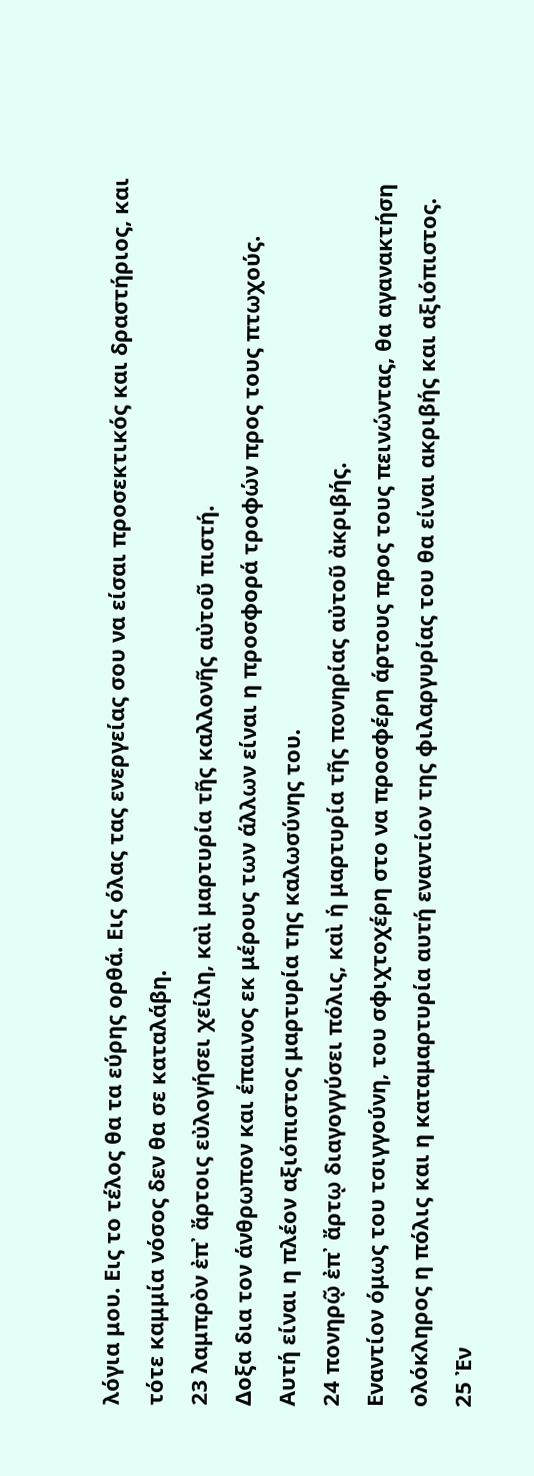λόγια μου. Εις το τέλος θα τα εύρης ορθά. Εις όλας τας ενεργείας σου να είσαι προσεκτικός και δραστήριος, και τότε καμμία νόσος δεν θα σε καταλάβη.
23 λαμπρὸν ἐπ᾿ ἄρτοις εὐλογήσει χείλη, καὶ μαρτυρία τῆς καλλονῆς αὐτοῦ πιστή.
Δοξα δια τον άνθρωπον και έπαινος εκ μέρους των άλλων είναι η προσφορά τροφών προς τους πτωχούς. Αυτή είναι η πλέον αξιόπιστος μαρτυρία της καλωσύνης του.
24 πονηρῷ ἐπ᾿ ἄρτῳ διαγογγύσει πόλις, καὶ ἡ μαρτυρία τῆς πονηρίας αὐτοῦ ἀκριβής.
Εναντίον όμως του τσιγγούνη, του σφιχτοχέρη στο να προσφέρη άρτους προς τους πεινώντας, θα αγανακτήση ολόκληρος η πόλις και η καταμαρτυρία αυτή εναντίον της φιλαργυρίας του θα είναι ακριβής και αξιόπιστος.
25 Ἐν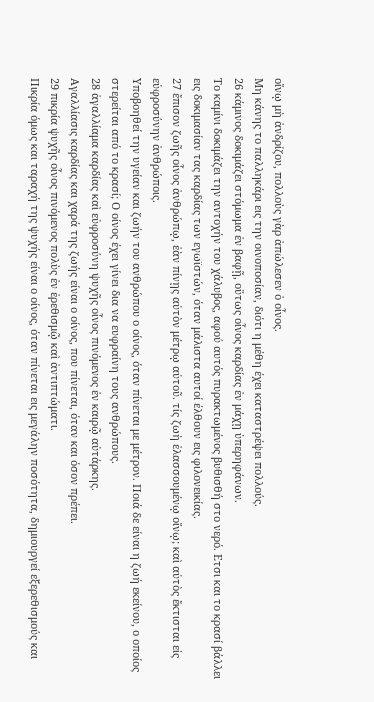οἴνῳ μὴ ἀνδρίζου, πολλοὺς γὰρ ἀπώλεσεν ὁ οἶνος.
Μη κάνης το παλληκάρι εις την οινοποσίαν, διότι η μέθη έχει καταστρέψει πολλούς.
26 κάμινος δοκιμάζει στόμωμα ἐν βαφῇ, οὕτως οἶνος καρδίας ἐν μάχῃ ὑπερηφάνων.
Το καμίνι δοκιμάζει την αντοχήν του χάλυβος, αφού αυτός πυρακτωμένος βυθισθή στο νερό. Ετσι και το κρασί βάλλει εις δοκιμασίαν τας καρδίας των εγωϊστών, όταν μάλιστα αυτοί έλθουν εις φιλονεικίας.
27 ἔπισον ζωῆς οἶνος ἀνθρώπῳ, ἐὰν πίνῃς αὐτὸν μέτρῳ αὐτοῦ. τίς ζωὴ ἐλασσουμένῳ οἴνῳ; καὶ αὐτὸς ἔκτισται εἰς εὐφροσύνην ἀνθρώποις.
Υποβοηθεί την υγείαν και ζωήν του ανθρώπου ο οίνος, όταν πίνεται με μέτρον. Ποιά δε είναι η ζωή εκείνου, ο οποίος στερείται από το κρασί; Ο οίνος έχει γίνει δια να ευφραίνη τους ανθρώπους.
28 ἀγαλλίαμα καρδίας καὶ εὐφροσύνη ψυχῆς οἶνος πινόμενος ἐν καιρῷ αὐτάρκης.
Αγαλλίασις καρδίας και χαρά της ζωής είναι ο οίνος, που πίνεται, όταν και όσον πρέπει.
29 πικρία ψυχῆς οἶνος πινόμενος πολὺς ἐν ἐρεθισμῷ καὶ ἀντιπτώματι.
Πικρία όμως και ταραχή της ψυχής είναι ο οίνος, όταν πίνεται εις μεγάλην ποσότητα, δημιουργεί εξερεθισμούς και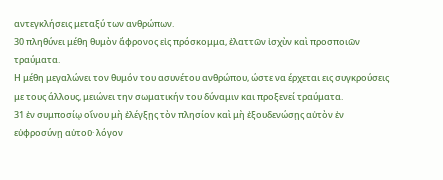αντεγκλήσεις μεταξύ των ανθρώπων.
30 πληθύνει μέθη θυμὸν ἄφρονος εἰς πρόσκομμα, ἐλαττῶν ἰσχὺν καὶ προσποιῶν τραύματα.
Η μέθη μεγαλώνει τον θυμόν του ασυνέτου ανθρώπου, ώστε να έρχεται εις συγκρούσεις με τους άλλους, μειώνει την σωματικήν του δύναμιν και προξενεί τραύματα.
31 ἐν συμποσίῳ οἴνου μὴ ἐλέγξῃς τὸν πλησίον καὶ μὴ ἐξουδενώσῃς αὐτὸν ἐν εὐφροσύνῃ αὐτοῦ· λόγον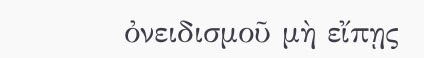ὀνειδισμοῦ μὴ εἴπῃς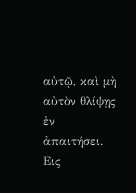αὐτῷ, καὶ μὴ αὐτὸν θλίψῃς ἐν ἀπαιτήσει.
Εις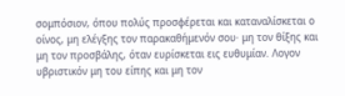σομπόσιον, όπου πολύς προσφέρεται και καταναλίσκεται ο οίνος, μη ελέγξης τον παρακαθήμενόν σου· μη τον θίξης και μη τον προσβάλης, όταν ευρίσκεται εις ευθυμίαν. Λογον υβριστικόν μη του είπης και μη τον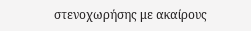στενοχωρήσης με ακαίρους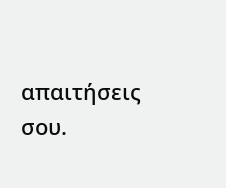απαιτήσεις σου.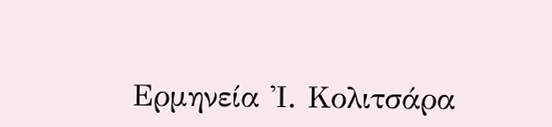Ερμηνεία Ἰ. Κολιτσάρα